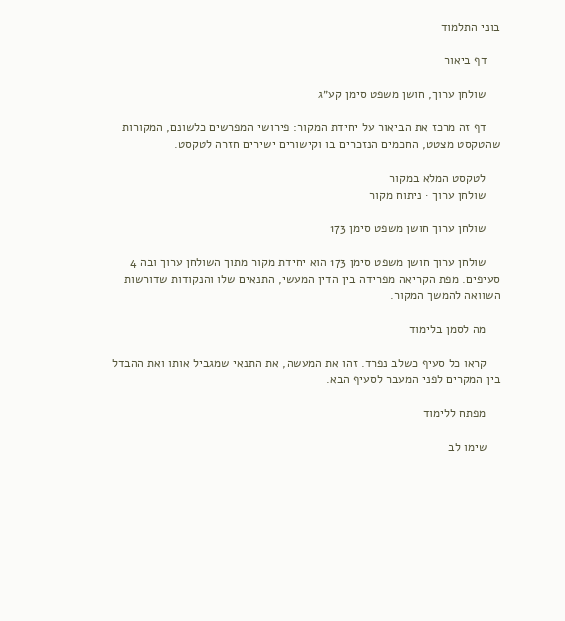בוני התלמוד

    דף ביאור

    שולחן ערוך, חושן משפט סימן קע״ג

    דף זה מרכז את הביאור על יחידת המקור: פירושי המפרשים כלשונם, המקורות שהטקסט מצטט, החכמים הנזכרים בו וקישורים ישירים חזרה לטקסט.

    לטקסט המלא במקור
    שולחן ערוך · ניתוח מקור

    שולחן ערוך חושן משפט סימן 173

    שולחן ערוך חושן משפט סימן 173 הוא יחידת מקור מתוך השולחן ערוך ובה 4 סעיפים. מפת הקריאה מפרידה בין הדין המעשי, התנאים שלו והנקודות שדורשות השוואה להמשך המקור.

    מה לסמן בלימוד

    קראו כל סעיף כשלב נפרד. זהו את המעשה, את התנאי שמגביל אותו ואת ההבדל בין המקרים לפני המעבר לסעיף הבא.

    מפתח ללימוד

    שימו לב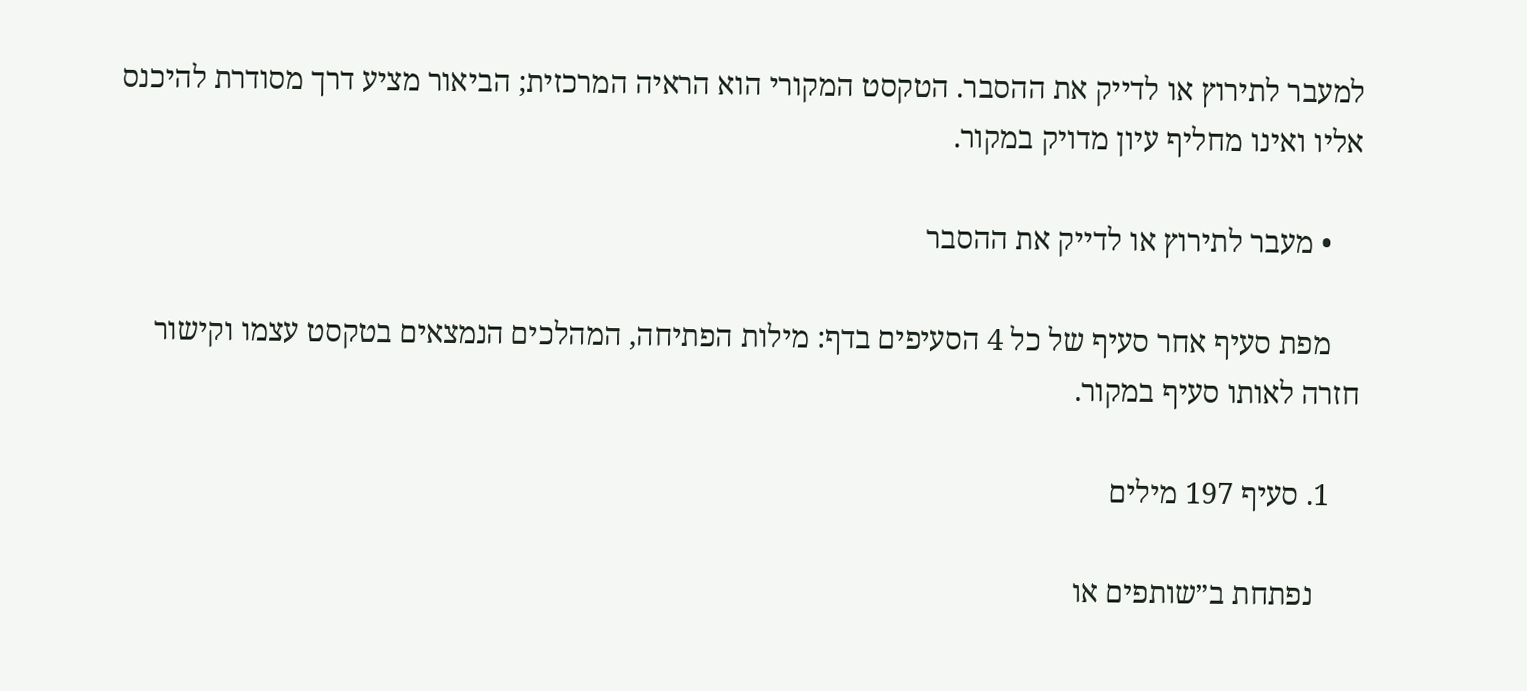למעבר לתירוץ או לדייק את ההסבר. הטקסט המקורי הוא הראיה המרכזית; הביאור מציע דרך מסודרת להיכנס אליו ואינו מחליף עיון מדויק במקור.

    • מעבר לתירוץ או לדייק את ההסבר

    מפת סעיף אחר סעיף של כל 4 הסעיפים בדף: מילות הפתיחה, המהלכים הנמצאים בטקסט עצמו וקישור חזרה לאותו סעיף במקור.

    1. סעיף 197 מילים

      נפתחת ב״שותפים או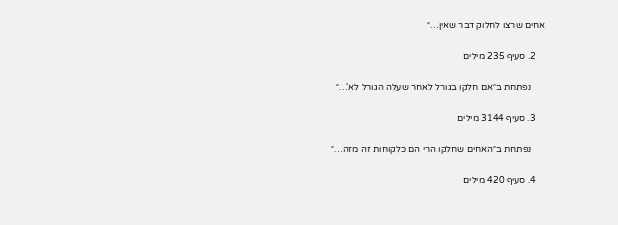אחים שרצו לחלוק דבר שאין…״

    2. סעיף 235 מילים

      נפתחת ב״אם חלקו בגורל לאחר שעלה הגורל לא'…״

    3. סעיף 3144 מילים

      נפתחת ב״האחים שחלקו הרי הם כלקוחות זה מזה…״

    4. סעיף 420 מילים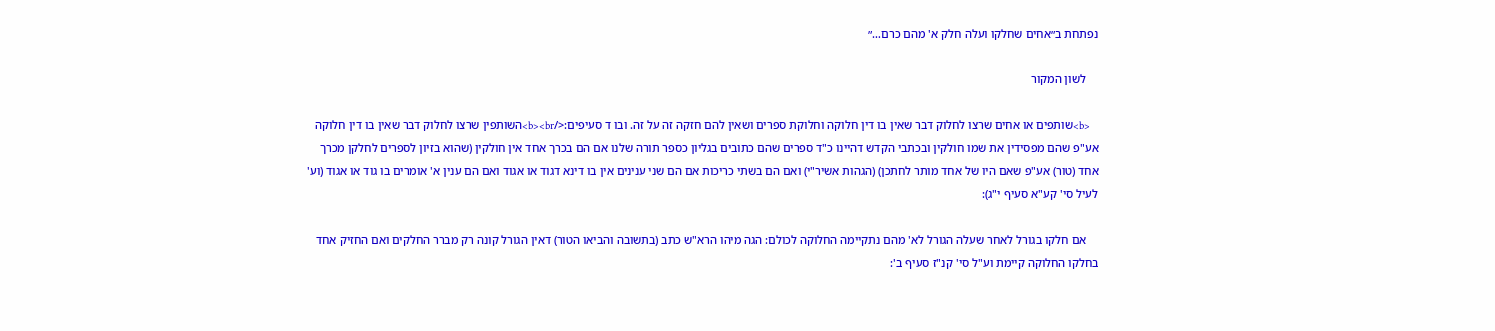נפתחת ב״אחים שחלקו ועלה חלק א' מהם כרם…״

    לשון המקור

    <b>שותפים או אחים שרצו לחלוק דבר שאין בו דין חלוקה וחלוקת ספרים ושאין להם חזקה זה על זה. ובו ד סעיפים:</b><br>השותפין שרצו לחלוק דבר שאין בו דין חלוקה אע"פ שהם מפסידין את שמו חולקין ובכתבי הקדש דהיינו כ"ד ספרים שהם כתובים בגליון כספר תורה שלנו אם הם בכרך אחד אין חולקין (שהוא בזיון לספרים לחלקן מכרך אחד (טור) אע"פ שאם היו של אחד מותר לחתכן) (הגהות אשיר"י) ואם הם בשתי כריכות אם הם שני ענינים אין בו דינא דגוד או אגוד ואם הם ענין א' אומרים בו גוד או אגוד (וע' לעיל סי' קע"א סעיף י"ג):

    אם חלקו בגורל לאחר שעלה הגורל לא' מהם נתקיימה החלוקה לכולם: הגה מיהו הרא"ש כתב (בתשובה והביאו הטור) דאין הגורל קונה רק מברר החלקים ואם החזיק אחד בחלקו החלוקה קיימת וע"ל סי' קנ"ז סעיף ב':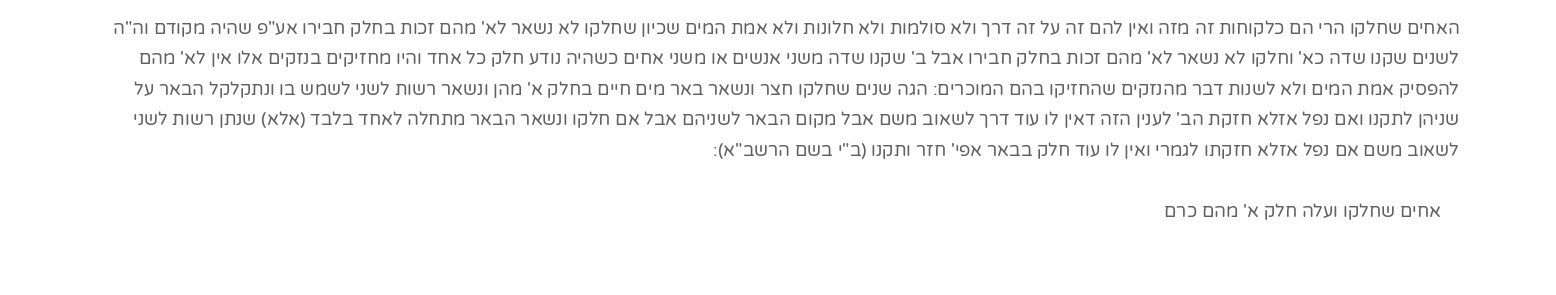האחים שחלקו הרי הם כלקוחות זה מזה ואין להם זה על זה דרך ולא סולמות ולא חלונות ולא אמת המים שכיון שחלקו לא נשאר לא' מהם זכות בחלק חבירו אע"פ שהיה מקודם וה"ה לשנים שקנו שדה כא' וחלקו לא נשאר לא' מהם זכות בחלק חבירו אבל ב' שקנו שדה משני אנשים או משני אחים כשהיה נודע חלק כל אחד והיו מחזיקים בנזקים אלו אין לא' מהם להפסיק אמת המים ולא לשנות דבר מהנזקים שהחזיקו בהם המוכרים: הגה שנים שחלקו חצר ונשאר באר מים חיים בחלק א' מהן ונשאר רשות לשני לשמש בו ונתקלקל הבאר על שניהן לתקנו ואם נפל אזלא חזקת הב' לענין הזה דאין לו עוד דרך לשאוב משם אבל מקום הבאר לשניהם אבל אם חלקו ונשאר הבאר מתחלה לאחד בלבד (אלא) שנתן רשות לשני לשאוב משם אם נפל אזלא חזקתו לגמרי ואין לו עוד חלק בבאר אפי' חזר ותקנו (ב"י בשם הרשב"א):

    אחים שחלקו ועלה חלק א' מהם כרם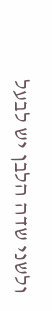ולשני שדה הלבן יש לבעל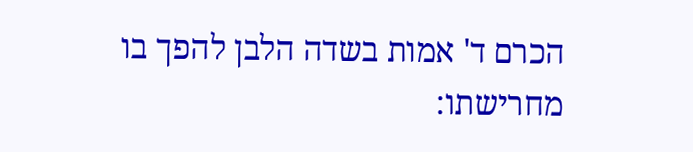הכרם ד' אמות בשדה הלבן להפך בו מחרישתו: